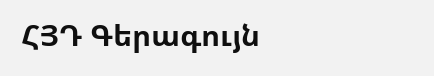ՀՅԴ Գերագույն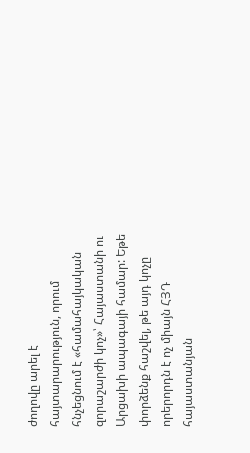ժողովը արել է հայտարարություն, որում հնչեցնում է «համահայկական զորաշարժի կոչ»՝ Հայաստանի ու Արցախի ապագայի համար: Եթե փորձենք հաշվել, թե այդ կոչը որերորդն է ոչ միայն ՀՅԴ հայաստանյան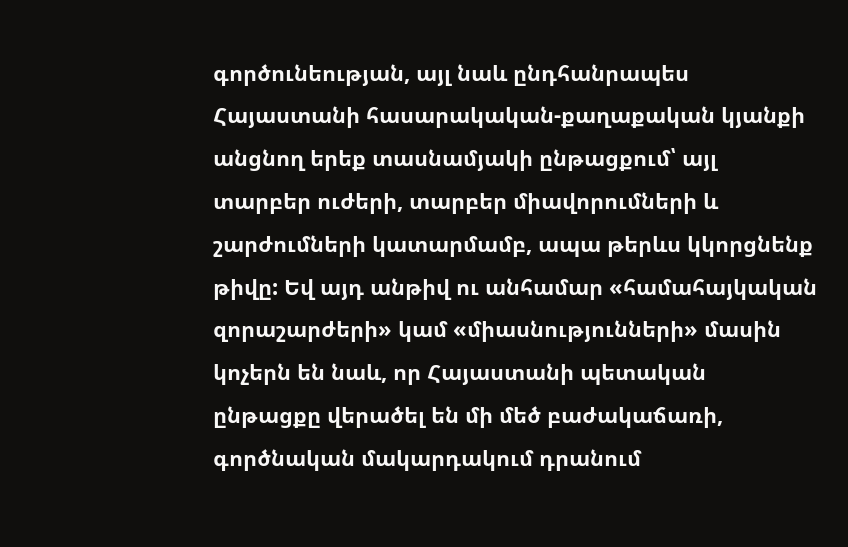գործունեության, այլ նաև ընդհանրապես Հայաստանի հասարակական-քաղաքական կյանքի անցնող երեք տասնամյակի ընթացքում՝ այլ տարբեր ուժերի, տարբեր միավորումների և շարժումների կատարմամբ, ապա թերևս կկորցնենք թիվը: Եվ այդ անթիվ ու անհամար «համահայկական զորաշարժերի» կամ «միասնությունների» մասին կոչերն են նաև, որ Հայաստանի պետական ընթացքը վերածել են մի մեծ բաժակաճառի, գործնական մակարդակում դրանում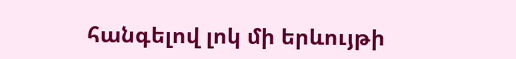հանգելով լոկ մի երևույթի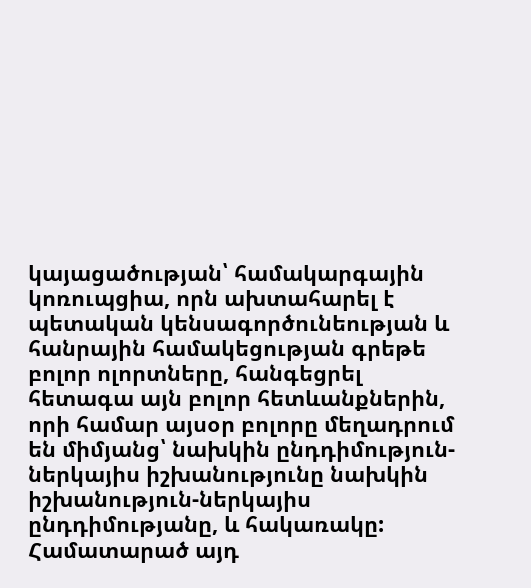կայացածության՝ համակարգային կոռուպցիա, որն ախտահարել է պետական կենսագործունեության և հանրային համակեցության գրեթե բոլոր ոլորտները, հանգեցրել հետագա այն բոլոր հետևանքներին, որի համար այսօր բոլորը մեղադրում են միմյանց՝ նախկին ընդդիմություն-ներկայիս իշխանությունը նախկին իշխանություն-ներկայիս ընդդիմությանը, և հակառակը:
Համատարած այդ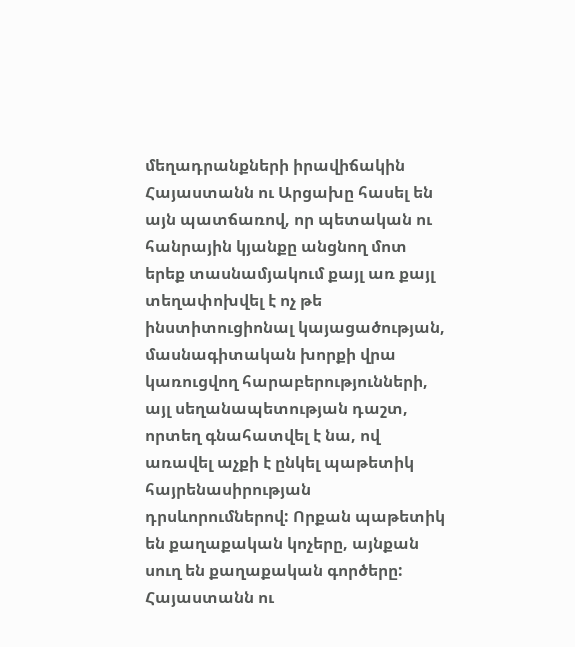մեղադրանքների իրավիճակին Հայաստանն ու Արցախը հասել են այն պատճառով, որ պետական ու հանրային կյանքը անցնող մոտ երեք տասնամյակում քայլ առ քայլ տեղափոխվել է ոչ թե ինստիտուցիոնալ կայացածության, մասնագիտական խորքի վրա կառուցվող հարաբերությունների, այլ սեղանապետության դաշտ, որտեղ գնահատվել է նա, ով առավել աչքի է ընկել պաթետիկ հայրենասիրության դրսևորումներով: Որքան պաթետիկ են քաղաքական կոչերը, այնքան սուղ են քաղաքական գործերը: Հայաստանն ու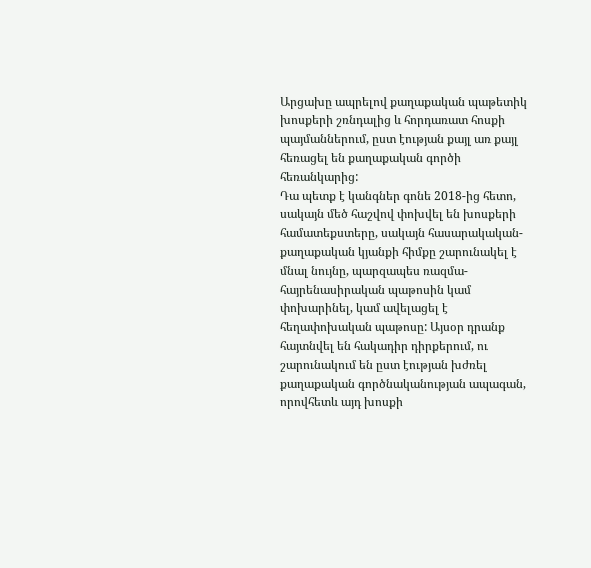Արցախը ապրելով քաղաքական պաթետիկ խոսքերի շռնդալից և հորդառատ հոսքի պայմաններում, ըստ էության քայլ առ քայլ հեռացել են քաղաքական գործի հեռանկարից:
Դա պետք է կանգներ գոնե 2018-ից հետո, սակայն մեծ հաշվով փոխվել են խոսքերի համատեքստերը, սակայն հասարակական-քաղաքական կյանքի հիմքը շարունակել է մնալ նույնը, պարզապես ռազմա-հայրենասիրական պաթոսին կամ փոխարինել, կամ ավելացել է հեղափոխական պաթոսը: Այսօր դրանք հայտնվել են հակադիր դիրքերում, ու շարունակում են ըստ էության խժռել քաղաքական գործնականության ապագան, որովհետև այդ խոսքի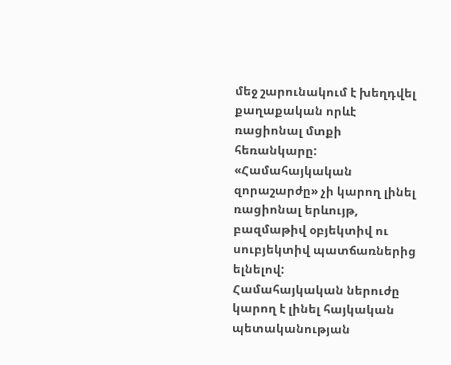մեջ շարունակում է խեղդվել քաղաքական որևէ ռացիոնալ մտքի հեռանկարը: «Համահայկական զորաշարժը» չի կարող լինել ռացիոնալ երևույթ, բազմաթիվ օբյեկտիվ ու սուբյեկտիվ պատճառներից ելնելով:
Համահայկական ներուժը կարող է լինել հայկական պետականության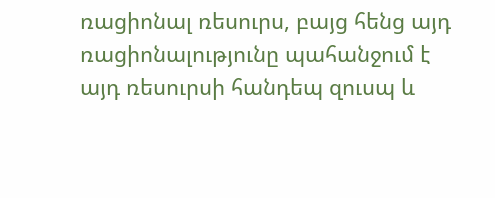ռացիոնալ ռեսուրս, բայց հենց այդ ռացիոնալությունը պահանջում է այդ ռեսուրսի հանդեպ զուսպ և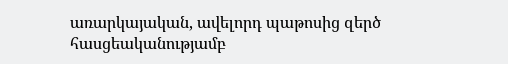առարկայական, ավելորդ պաթոսից զերծ հասցեականությամբ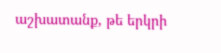աշխատանք, թե երկրի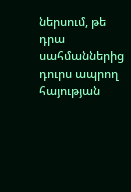ներսում, թե դրա սահմաններից դուրս ապրող հայության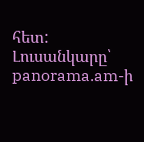հետ:
Լուսանկարը՝ panorama.am-ի